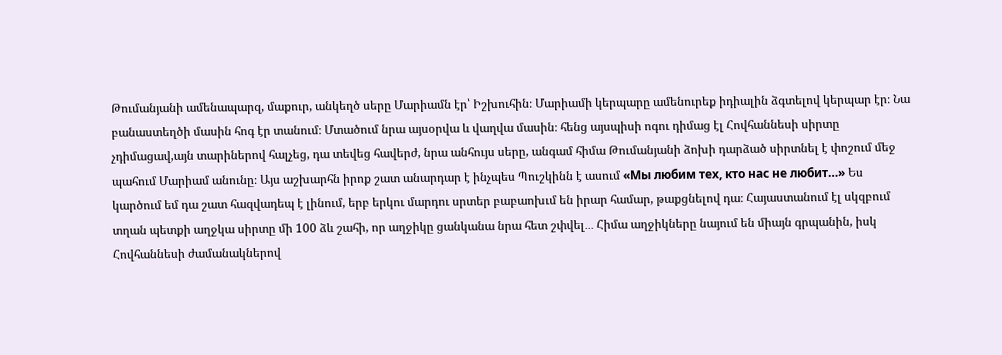Թումանյանի ամենապարզ, մաքուր, անկեղծ սերը Մարիամն էր՝ Իշխուհին։ Մարիամի կերպարը ամենուրեք իդիալին ձգտելով կերպար էր։ Նա բանաստեղծի մասին հոգ էր տանում։ Մտածում նրա այսօրվա և վաղվա մասին։ հենց այսպիսի ոգու դիմաց էլ Հովհաննեսի սիրտը չդիմացավ,այն տարիներով հալչեց, դա տեվեց հավերժ, նրա անհույս սերը, անգամ հիմա Թումանյանի ձոխի դարձած սիրտնել է փոշում մեջ պահում Մարիամ անունը։ Այս աշխարհն իրոք շատ անարդար է ինչպես Պուշկինն է ասում «Мы любим тех, кто нас не любит…» Ես կարծում եմ դա շատ հազվադեպ է լինում, երբ երկու մարդու սրտեր բաբաոխւմ են իրար համար, թաքցնելով դա։ Հայաստանում էլ սկզբում տղան պետքի աղջկա սիրտը մի 100 ձև շահի, որ աղջիկը ցանկանա նրա հետ շփվել․․․ Հիմա աղջիկները նայում են միայն գրպանին, իսկ Հովհաննեսի ժամանակներով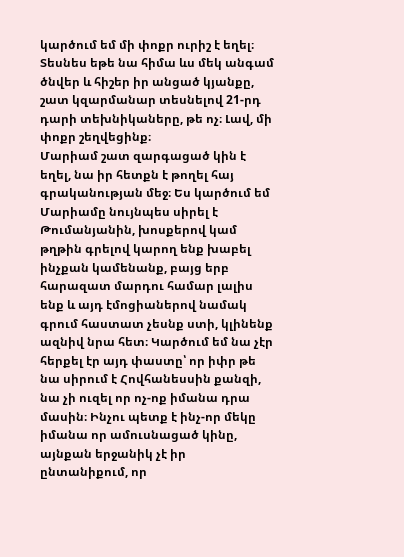կարծում եմ մի փոքր ուրիշ է եղել։ Տեսնես եթե նա հիմա ևս մեկ անգամ ծնվեր և հիշեր իր անցած կյանքը, շատ կզարմանար տեսնելով 21-րդ դարի տեխնիկաները, թե ոչ։ Լավ, մի փոքր շեղվեցինք։
Մարիամ շատ զարգացած կին է եղել, նա իր հետքն է թողել հայ գրականության մեջ։ Ես կարծում եմ Մարիամը նույնպես սիրել է Թումանյանին, խոսքերով կամ թղթին գրելով կարող ենք խաբել ինչքան կամենանք, բայց երբ հարազատ մարդու համար լալիս ենք և այդ էմոցիաներով նամակ գրում հաստատ չեսնք ստի, կլինենք ազնիվ նրա հետ։ Կարծում եմ նա չէր հերքել էր այդ փաստը՝ որ իփր թե նա սիրում է Հովհանեսսին քանզի, նա չի ուզել որ ոչ-ոք իմանա դրա մասին։ Ինչու պետք է ինչ-որ մեկը իմանա որ ամուսնացած կինը, այնքան երջանիկ չէ իր ընտանիքում, որ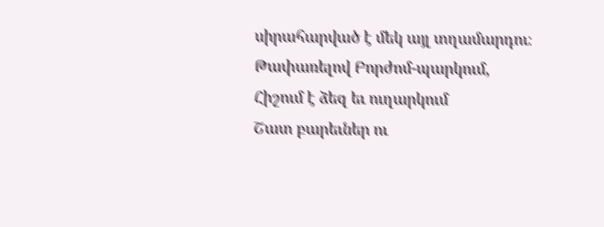սիրահարված է մեկ այլ տղամարդու։
Թափառելով Բորժոմ-պարկում,
Հիշում է ձեզ եւ ուղարկում
Շատ բարեւներ ու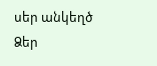սեր անկեղծ
Ձեր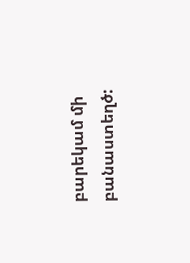բարեկամ մի բանաստեղծ: